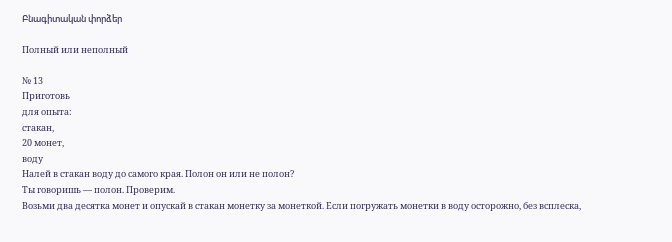Բնագիտական փորձեր

Полный или неполный

№ 13
Приготовь
для опыта:
стакан,
20 монет,
воду
Налей в стакан воду до самого края. Полон он или не полон?
Ты говоришь — полон. Проверим.
Возьми два десятка монет и опускай в стакан монетку за монеткой. Если погружать монетки в воду осторожно, без всплеска,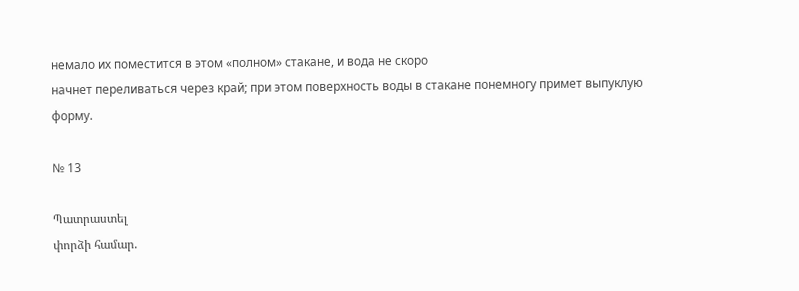немало их поместится в этом «полном» стакане, и вода не скоро
начнет переливаться через край; при этом поверхность воды в стакане понемногу примет выпуклую форму.

№ 13

Պատրաստել
փորձի համար.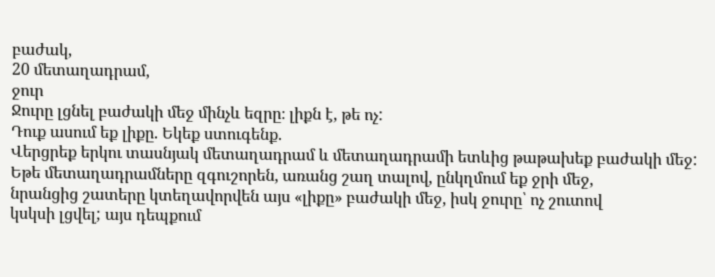բաժակ,
20 մետաղադրամ,
ջուր
Ջուրը լցնել բաժակի մեջ մինչև եզրը։ լիքն է, թե ոչ:
Դուք ասում եք լիքը. Եկեք ստուգենք.
Վերցրեք երկու տասնյակ մետաղադրամ և մետաղադրամի ետևից թաթախեք բաժակի մեջ: Եթե մետաղադրամները զգուշորեն, առանց շաղ տալով, ընկղմում եք ջրի մեջ,
նրանցից շատերը կտեղավորվեն այս «լիքը» բաժակի մեջ, իսկ ջուրը՝ ոչ շուտով
կսկսի լցվել; այս դեպքում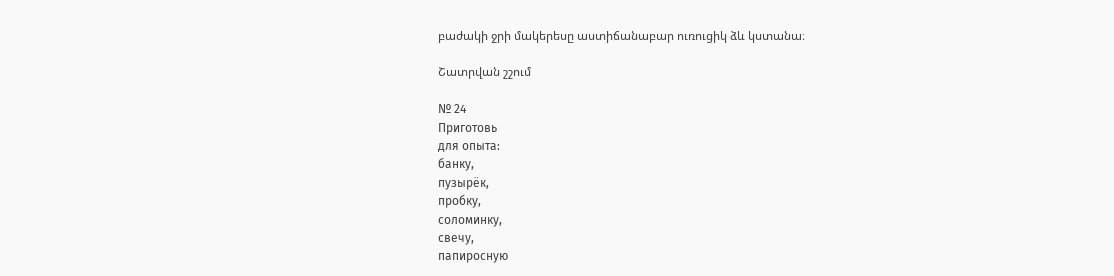բաժակի ջրի մակերեսը աստիճանաբար ուռուցիկ ձև կստանա։

Շատրվան շշում

№ 24
Приготовь
для опыта:
банку,
пузырёк,
пробку,
соломинку,
свечу,
папиросную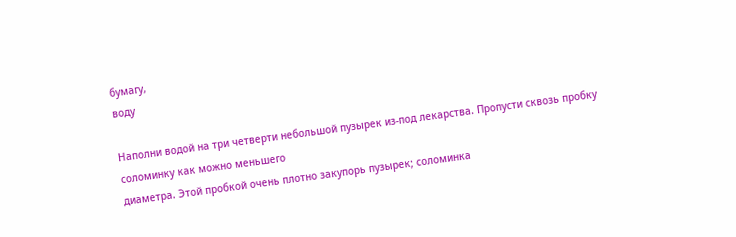бумагу,
воду

Наполни водой на три четверти небольшой пузырек из-под лекарства. Пропусти сквозь пробку соломинку как можно меньшего
диаметра. Этой пробкой очень плотно закупорь пузырек; соломинка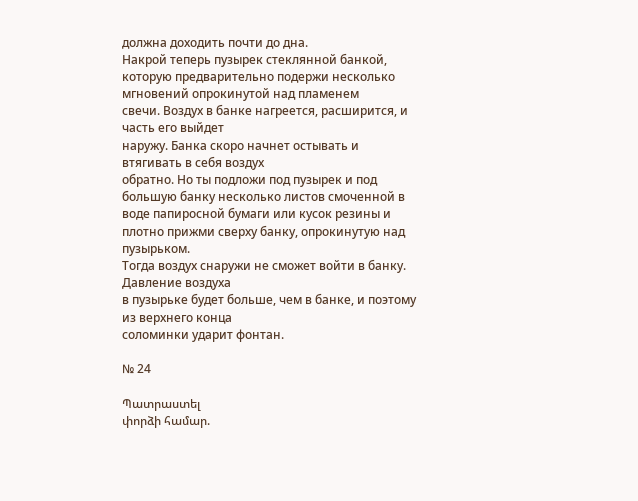должна доходить почти до дна.
Накрой теперь пузырек стеклянной банкой, которую предварительно подержи несколько мгновений опрокинутой над пламенем
свечи. Воздух в банке нагреется, расширится, и часть его выйдет
наружу. Банка скоро начнет остывать и втягивать в себя воздух
обратно. Но ты подложи под пузырек и под большую банку несколько листов смоченной в воде папиросной бумаги или кусок резины и плотно прижми сверху банку, опрокинутую над пузырьком.
Тогда воздух снаружи не сможет войти в банку. Давление воздуха
в пузырьке будет больше, чем в банке, и поэтому из верхнего конца
соломинки ударит фонтан.

№ 24

Պատրաստել
փորձի համար.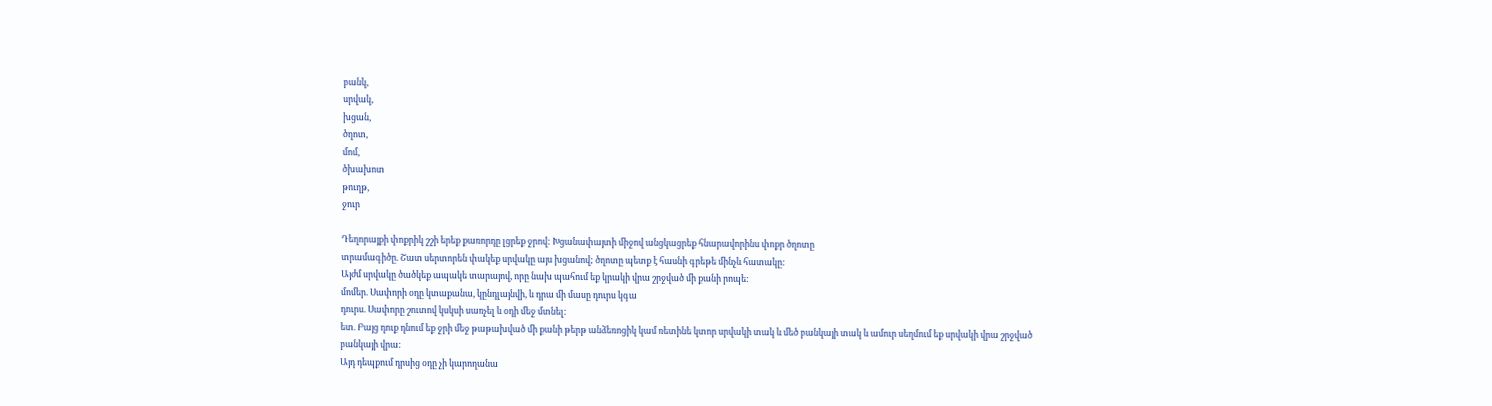բանկ,
սրվակ,
խցան,
ծղոտ,
մոմ,
ծխախոտ
թուղթ,
ջուր

Դեղորայքի փոքրիկ շշի երեք քառորդը լցրեք ջրով: Խցանափայտի միջով անցկացրեք հնարավորինս փոքր ծղոտը
տրամագիծը. Շատ սերտորեն փակեք սրվակը այս խցանով; ծղոտը պետք է հասնի գրեթե մինչև հատակը:
Այժմ սրվակը ծածկեք ապակե տարայով, որը նախ պահում եք կրակի վրա շրջված մի քանի րոպե:
մոմեր. Սափորի օդը կտաքանա, կընդլայնվի, և դրա մի մասը դուրս կգա
դուրս. Սափորը շուտով կսկսի սառչել և օդի մեջ մտնել:
ետ. Բայց դուք դնում եք ջրի մեջ թաթախված մի քանի թերթ անձեռոցիկ կամ ռետինե կտոր սրվակի տակ և մեծ բանկայի տակ և ամուր սեղմում եք սրվակի վրա շրջված բանկայի վրա:
Այդ դեպքում դրսից օդը չի կարողանա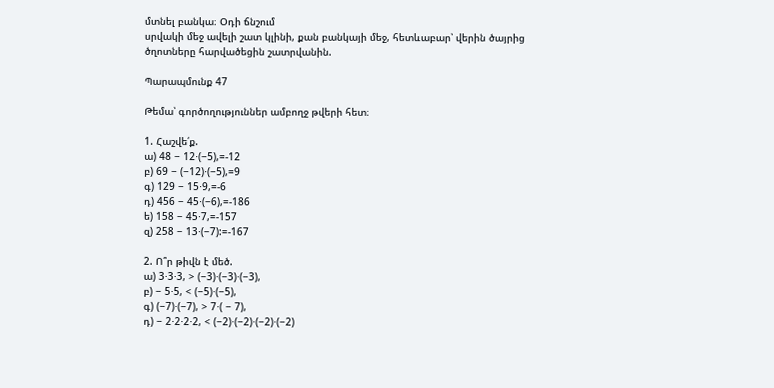մտնել բանկա։ Օդի ճնշում
սրվակի մեջ ավելի շատ կլինի, քան բանկայի մեջ, հետևաբար՝ վերին ծայրից
ծղոտները հարվածեցին շատրվանին.

Պարապմունք 47

Թեմա՝ գործողություններ ամբողջ թվերի հետ։

1. Հաշվե՛ք.
ա) 48 − 12⋅(−5),=-12
բ) 69 − (−12)⋅(−5),=9
գ) 129 − 15⋅9,=-6
դ) 456 − 45⋅(−6),=-186
ե) 158 − 45⋅7,=-157
զ) 258 − 13⋅(−7):=-167

2. Ո՞ր թիվն է մեծ.
ա) 3⋅3⋅3, > (−3)⋅(−3)⋅(−3),
բ) − 5⋅5, < (−5)⋅(−5),
գ) (−7)⋅(−7), > 7⋅( − 7),
դ) − 2⋅2⋅2⋅2, < (−2)⋅(−2)⋅(−2)⋅(−2)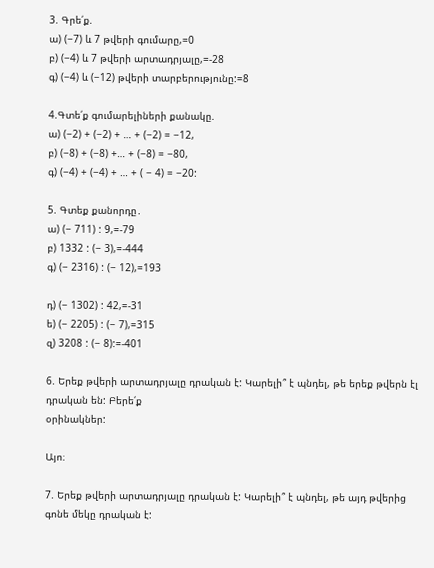3. Գրե՛ք.
ա) (−7) և 7 թվերի գումարը,=0
բ) (−4) և 7 թվերի արտադրյալը,=-28
գ) (−4) և (−12) թվերի տարբերությունը:=8

4.Գտե՛ք գումարելիների քանակը.
ա) (−2) + (−2) + … + (−2) = −12,
բ) (−8) + (−8) +… + (−8) = −80,
գ) (−4) + (−4) + … + ( − 4) = −20:

5. Գտեք քանորդը․
ա) (− 711) : 9,=-79
բ) 1332 : (− 3),=-444
գ) (− 2316) : (− 12),=193

դ) (− 1302) : 42,=-31
ե) (− 2205) : (− 7),=315
զ) 3208 : (− 8):=-401

6. Երեք թվերի արտադրյալը դրական է: Կարելի՞ է պնդել, թե երեք թվերն էլ դրական են: Բերե՛ք
օրինակներ:

Այո։

7. Երեք թվերի արտադրյալը դրական է: Կարելի՞ է պնդել, թե այդ թվերից գոնե մեկը դրական է: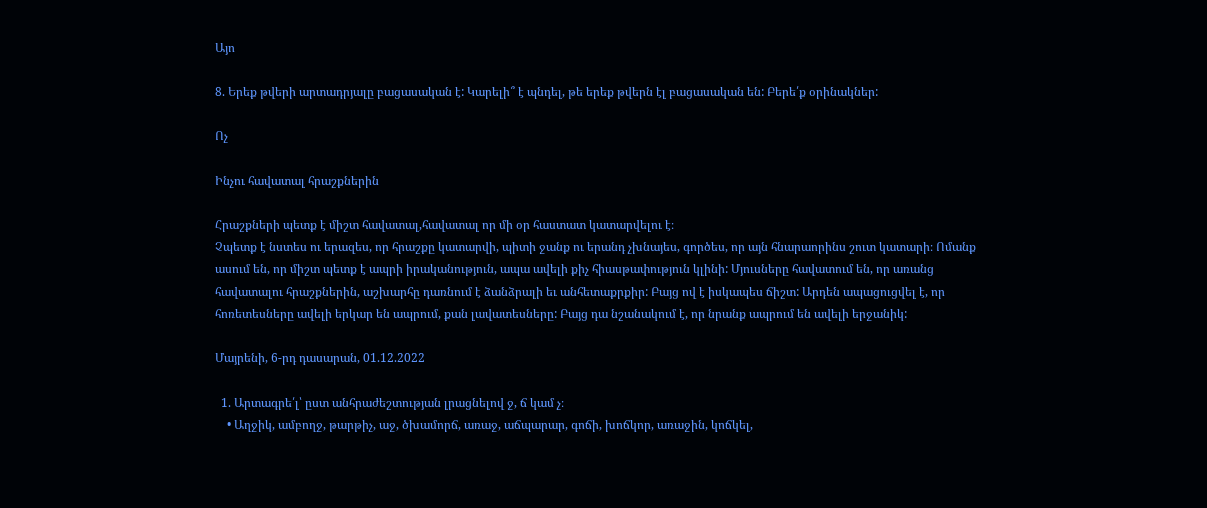Այո

8. Երեք թվերի արտադրյալը բացասական է: Կարելի՞ է պնդել, թե երեք թվերն էլ բացասական են: Բերե՛ք օրինակներ:

Ոչ

Ինչու հավատալ հրաշքներին

Հրաշքների պետք է միշտ հավատալ,հավատալ որ մի օր հաստատ կատարվելու է։
Չպետք է նստես ու երազես, որ հրաշքը կատարվի, պիտի ջանք ու երանդ չխնայես, գործես, որ այն հնարաորինս շուտ կատարի։ Ոմանք ասում են, որ միշտ պետք է ապրի իրականություն, ապա ավելի քիչ հիասթափություն կլինի: Մյուսները հավատում են, որ առանց հավատալու հրաշքներին, աշխարհը դառնում է ձանձրալի եւ անհետաքրքիր: Բայց ով է իսկապես ճիշտ: Արդեն ապացուցվել է, որ հոռետեսները ավելի երկար են ապրում, քան լավատեսները: Բայց դա նշանակում է, որ նրանք ապրում են ավելի երջանիկ:

Մայրենի, 6-րդ դասարան, 01.12.2022

  1. Արտագրե՛լ՝ ըստ անհրաժեշտության լրացնելով ջ, ճ կամ չ։
    • Աղջիկ, ամբողջ, թարթիչ, աջ, ծխամորճ, առաջ, աճպարար, գոճի, խոճկոր, առաջին, կոճկել,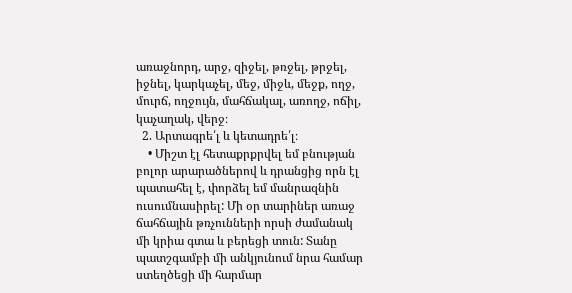առաջնորդ, արջ, զիջել, թռջել, թրջել, իջնել, կարկաչել, մեջ, միջև, մեջք, ողջ, մուրճ, ողջույն, մահճակալ, առողջ, ոճիլ, կաչաղակ, վերջ։
  2. Արտագրե՛լ և կետադրե՛լ։
    • Միշտ էլ հետաքրքրվել եմ բնության բոլոր արարածներով և դրանցից որն էլ պատահել է, փորձել եմ մանրազնին ուսումնասիրել: Մի օր տարիներ առաջ ճահճային թռչունների որսի ժամանակ մի կրիա գտա և բերեցի տուն: Տանը պատշգամբի մի անկյունում նրա համար ստեղծեցի մի հարմար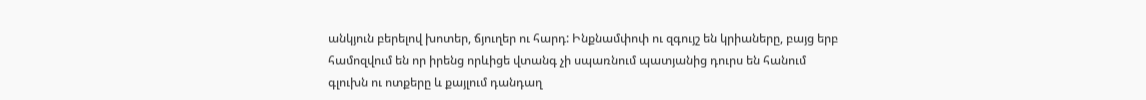անկյուն բերելով խոտեր, ճյուղեր ու հարդ: Ինքնամփոփ ու զգույշ են կրիաները, բայց երբ համոզվում են որ իրենց որևիցե վտանգ չի սպառնում պատյանից դուրս են հանում գլուխն ու ոտքերը և քայլում դանդաղ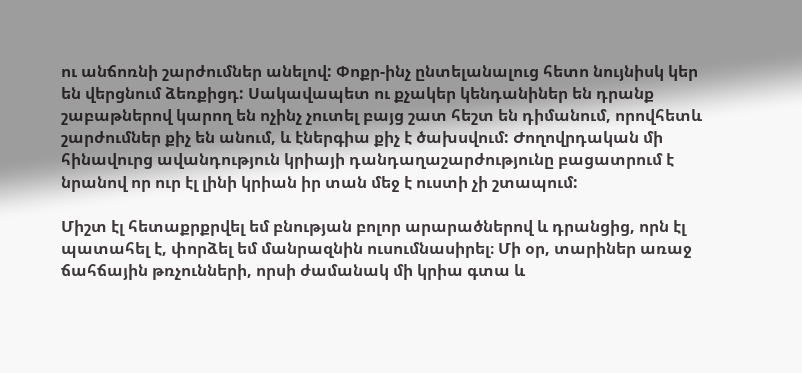ու անճոռնի շարժումներ անելով: Փոքր-ինչ ընտելանալուց հետո նույնիսկ կեր են վերցնում ձեռքիցդ: Սակավապետ ու քչակեր կենդանիներ են դրանք շաբաթներով կարող են ոչինչ չուտել բայց շատ հեշտ են դիմանում, որովհետև շարժումներ քիչ են անում, և էներգիա քիչ է ծախսվում: Ժողովրդական մի հինավուրց ավանդություն կրիայի դանդաղաշարժությունը բացատրում է նրանով որ ուր էլ լինի կրիան իր տան մեջ է ուստի չի շտապում:

Միշտ էլ հետաքրքրվել եմ բնության բոլոր արարածներով և դրանցից, որն էլ պատահել է, փորձել եմ մանրազնին ուսումնասիրել։ Մի օր, տարիներ առաջ ճահճային թռչունների, որսի ժամանակ մի կրիա գտա և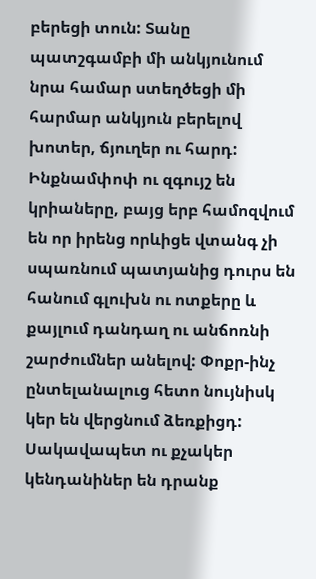բերեցի տուն: Տանը պատշգամբի մի անկյունում նրա համար ստեղծեցի մի հարմար անկյուն բերելով խոտեր, ճյուղեր ու հարդ: Ինքնամփոփ ու զգույշ են կրիաները, բայց երբ համոզվում են որ իրենց որևիցե վտանգ չի սպառնում պատյանից դուրս են հանում գլուխն ու ոտքերը և քայլում դանդաղ ու անճոռնի շարժումներ անելով: Փոքր-ինչ ընտելանալուց հետո նույնիսկ կեր են վերցնում ձեռքիցդ: Սակավապետ ու քչակեր կենդանիներ են դրանք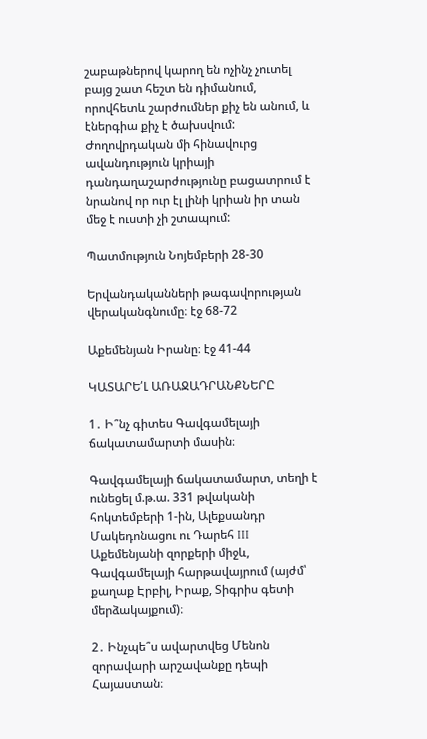շաբաթներով կարող են ոչինչ չուտել բայց շատ հեշտ են դիմանում, որովհետև շարժումներ քիչ են անում, և էներգիա քիչ է ծախսվում: Ժողովրդական մի հինավուրց ավանդություն կրիայի դանդաղաշարժությունը բացատրում է նրանով որ ուր էլ լինի կրիան իր տան մեջ է ուստի չի շտապում:

Պատմություն Նոյեմբերի 28-30

Երվանդականների թագավորության վերականգնումը։ էջ 68-72

Աքեմենյան Իրանը։ էջ 41-44

ԿԱՏԱՐԵ՛Լ ԱՌԱՋԱԴՐԱՆՔՆԵՐԸ

1․ Ի՞նչ գիտես Գավգամելայի ճակատամարտի մասին։

Գավգամելայի ճակատամարտ, տեղի է ունեցել մ.թ.ա. 331 թվականի հոկտեմբերի 1-ին, Ալեքսանդր Մակեդոնացու ու Դարեհ III Աքեմենյանի զորքերի միջև, Գավգամելայի հարթավայրում (այժմ՝ քաղաք Էրբիլ, Իրաք, Տիգրիս գետի մերձակայքում)։

2․ Ինչպե՞ս ավարտվեց Մենոն զորավարի արշավանքը դեպի Հայաստան։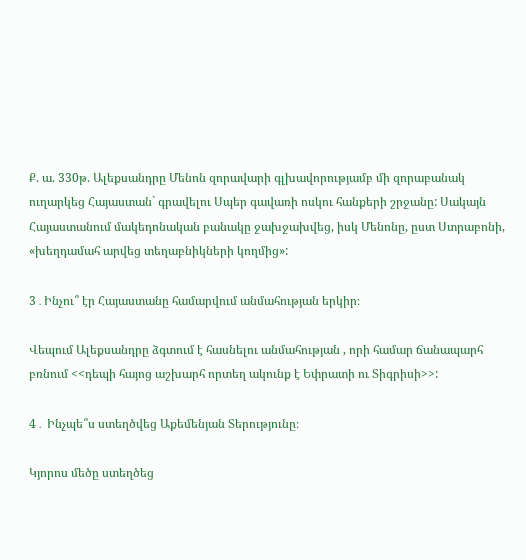Ք. ա. 330թ. Ալեքսանդրը Մենոն զորավարի գլխավորությամբ մի զորաբանակ ուղարկեց Հայաստան` գրավելու Սպեր գավառի ոսկու հանքերի շրջանը: Սակայն Հայաստանում մակեդոնական բանակը ջախջախվեց, իսկ Մենոնը, ըստ Ստրաբոնի, «խեղդամահ արվեց տեղաբնիկների կողմից»:

3․Ինչու՞ էր Հայաստանը համարվում անմահության երկիր։

Վեպում Ալեքսանդրը ձգտում է հասնելու անմահության , որի համար ճանապարհ բռնում <<դեպի հայոց աշխարհ որտեղ ակունք է Եփրատի ու Տիգրիսի>>:

4․ Ինչպե՞ս ստեղծվեց Աքեմենյան Տերությունը։

Կյորոս մեծը ստեղծեց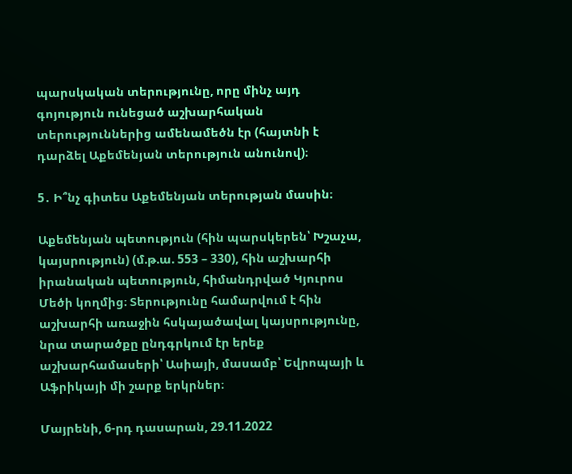պարսկական տերությունը, որը մինչ այդ գոյություն ունեցած աշխարհական տերություններից ամենամեծն էր (հայտնի է դարձել Աքեմենյան տերություն անունով)։

5․ Ի՞նչ գիտես Աքեմենյան տերության մասին։

Աքեմենյան պետություն (հին պարսկերեն՝ Խշաչա, կայսրություն) (մ.թ.ա. 553 – 330), հին աշխարհի իրանական պետություն, հիմանդրված Կյուրոս Մեծի կողմից։ Տերությունը համարվում է հին աշխարհի առաջին հսկայածավալ կայսրությունը, նրա տարածքը ընդգրկում էր երեք աշխարհամասերի՝ Ասիայի, մասամբ՝ Եվրոպայի և Աֆրիկայի մի շարք երկրներ։

Մայրենի, 6-րդ դասարան, 29.11.2022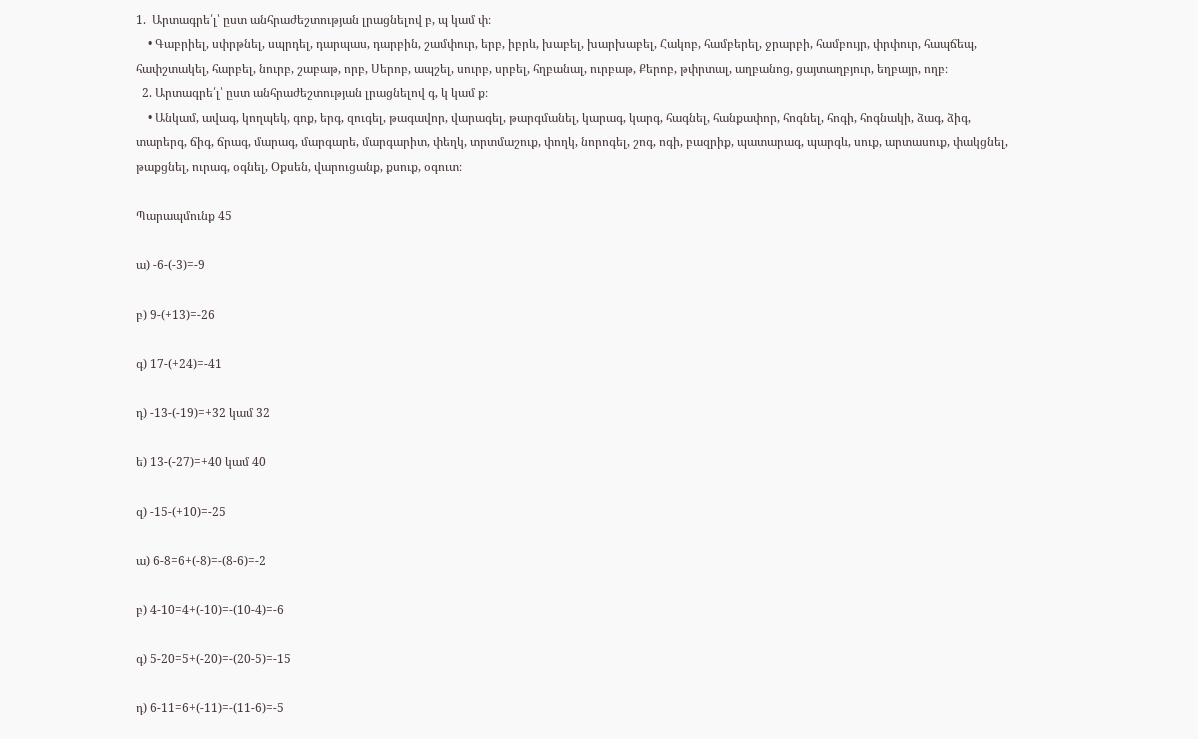1.  Արտագրե՛լ՝ ըստ անհրաժեշտության լրացնելով բ, պ կամ փ։
    • Գաբրիել, սփրթնել, սպրդել, դարպաս, դարբին, շամփուր, երբ, իբրև, խաբել, խարխաբել, Հակոբ, համբերել, ջրարբի, համբույր, փրփուր, հապճեպ, հափշտակել, հարբել, նուրբ, շաբաթ, որբ, Սերոբ, ապշել, սուրբ, սրբել, հղբանալ, ուրբաթ, Քերոբ, թփրտալ, աղբանոց, ցայտաղբյուր, եղբայր, ողբ։
  2. Արտագրե՛լ՝ ըստ անհրաժեշտության լրացնելով գ, կ կամ ք։
    • Անկամ, ավագ, կողպեկ, գոք, երգ, զուգել, թագավոր, վարագել, թարգմանել, կարագ, կարգ, հագնել, հանքափոր, հոգնել, հոգի, հոգնակի, ձագ, ձիգ, տարերգ, ճիգ, ճրագ, մարագ, մարգարե, մարգարիտ, փեղկ, տրտմաշուք, փողկ, նորոգել, շոգ, ոգի, բազրիք, պատարագ, պարգև, սուք, արտասուք, փակցնել, թաքցնել, ուրագ, օգնել, Օքսեն, վարուցանք, քսուք, օգուտ։

Պարապմունք 45

ա) -6-(-3)=-9

բ) 9-(+13)=-26

գ) 17-(+24)=-41

դ) -13-(-19)=+32 կամ 32

ե) 13-(-27)=+40 կամ 40

զ) -15-(+10)=-25

ա) 6-8=6+(-8)=-(8-6)=-2

բ) 4-10=4+(-10)=-(10-4)=-6

գ) 5-20=5+(-20)=-(20-5)=-15

դ) 6-11=6+(-11)=-(11-6)=-5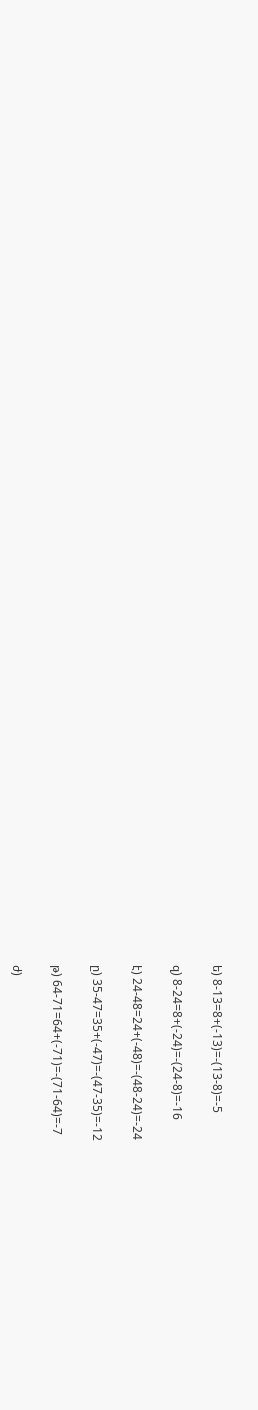ե) 8-13=8+(-13)=-(13-8)=-5

զ) 8-24=8+(-24)=-(24-8)=-16

է) 24-48=24+(-48)=-(48-24)=-24

ը) 35-47=35+(-47)=-(47-35)=-12

թ) 64-71=64+(-71)=-(71-64)=-7

ժ)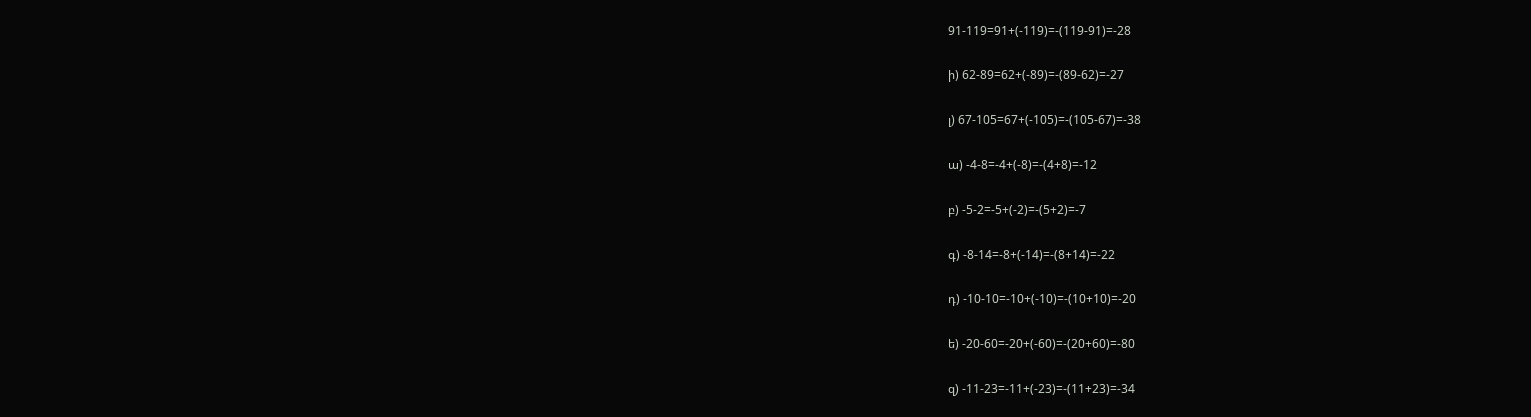91-119=91+(-119)=-(119-91)=-28

ի) 62-89=62+(-89)=-(89-62)=-27

լ) 67-105=67+(-105)=-(105-67)=-38

ա) -4-8=-4+(-8)=-(4+8)=-12

բ) -5-2=-5+(-2)=-(5+2)=-7

գ) -8-14=-8+(-14)=-(8+14)=-22

դ) -10-10=-10+(-10)=-(10+10)=-20

ե) -20-60=-20+(-60)=-(20+60)=-80

զ) -11-23=-11+(-23)=-(11+23)=-34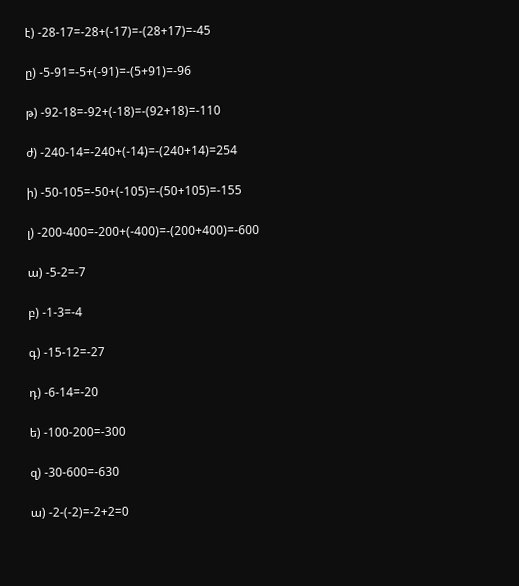է) -28-17=-28+(-17)=-(28+17)=-45

ը) -5-91=-5+(-91)=-(5+91)=-96

թ) -92-18=-92+(-18)=-(92+18)=-110

ժ) -240-14=-240+(-14)=-(240+14)=254

ի) -50-105=-50+(-105)=-(50+105)=-155

լ) -200-400=-200+(-400)=-(200+400)=-600

ա) -5-2=-7

բ) -1-3=-4

գ) -15-12=-27

դ) -6-14=-20

ե) -100-200=-300

զ) -30-600=-630

ա) -2-(-2)=-2+2=0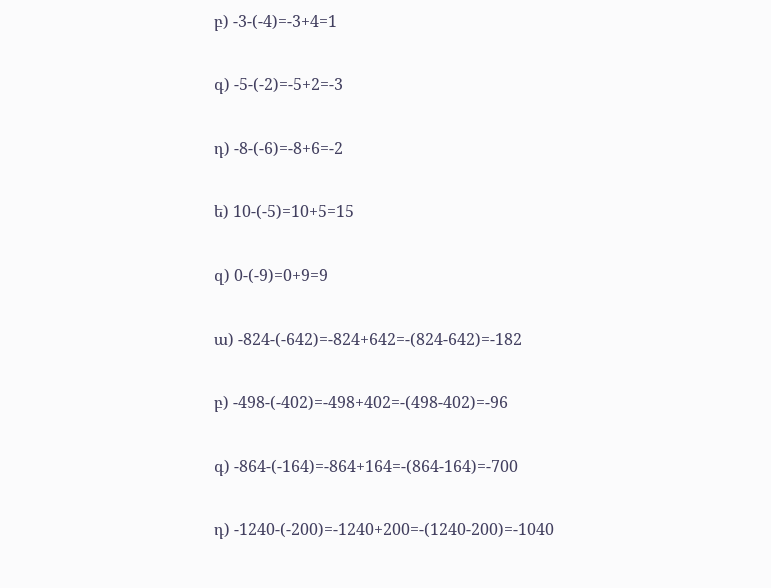բ) -3-(-4)=-3+4=1

գ) -5-(-2)=-5+2=-3

դ) -8-(-6)=-8+6=-2

ե) 10-(-5)=10+5=15

զ) 0-(-9)=0+9=9

ա) -824-(-642)=-824+642=-(824-642)=-182

բ) -498-(-402)=-498+402=-(498-402)=-96

գ) -864-(-164)=-864+164=-(864-164)=-700

դ) -1240-(-200)=-1240+200=-(1240-200)=-1040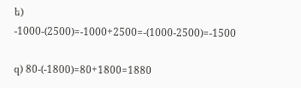ե) -1000-(2500)=-1000+2500=-(1000-2500)=-1500

զ) 80-(-1800)=80+1800=1880